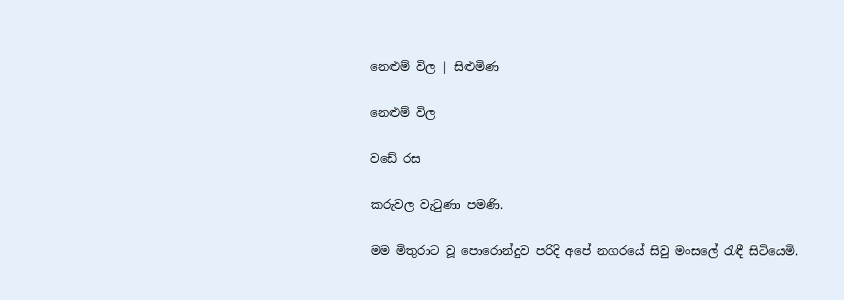නෙළුම් විල | සිළුමිණ

නෙළුම් විල

වඩේ රස

කරුවල වැටුණා පමණි.

මම මිතුරාට වූ පොරොන්දුව පරිදි අපේ නගරයේ සිවු මංසලේ රැඳී සිටියෙමි.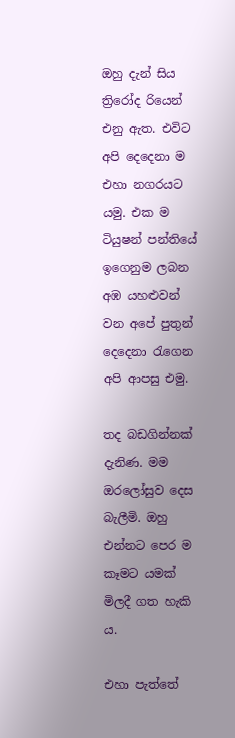ඔහු දැන් සිය ත්‍රිරෝද රියෙන් එනු ඇත. එවිට අපි දෙදෙනා ම එහා නගරයට යමු. එක ම ටියුෂන් පන්තියේ ඉගෙනුම ලබන අඹ යහළුවන් වන අපේ පුතුන් දෙදෙනා රැගෙන අපි ආපසු එමු.

තද බඩගින්නක් දැනිණ. මම ඔරලෝසුව දෙස බැලීමි. ඔහු එන්නට පෙර ම කෑමට යමක් මිලදී ගත හැකි ය.

එහා පැත්තේ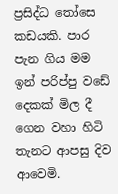ප්‍රසිද්ධ තෝසෙ කඩයකි. පාර පැන ගිය මම ඉන් පරිප්පු වඩේ දෙකක් මිල දී ගෙන වහා හිටි තැනට ආපසු දිව ආවෙමි.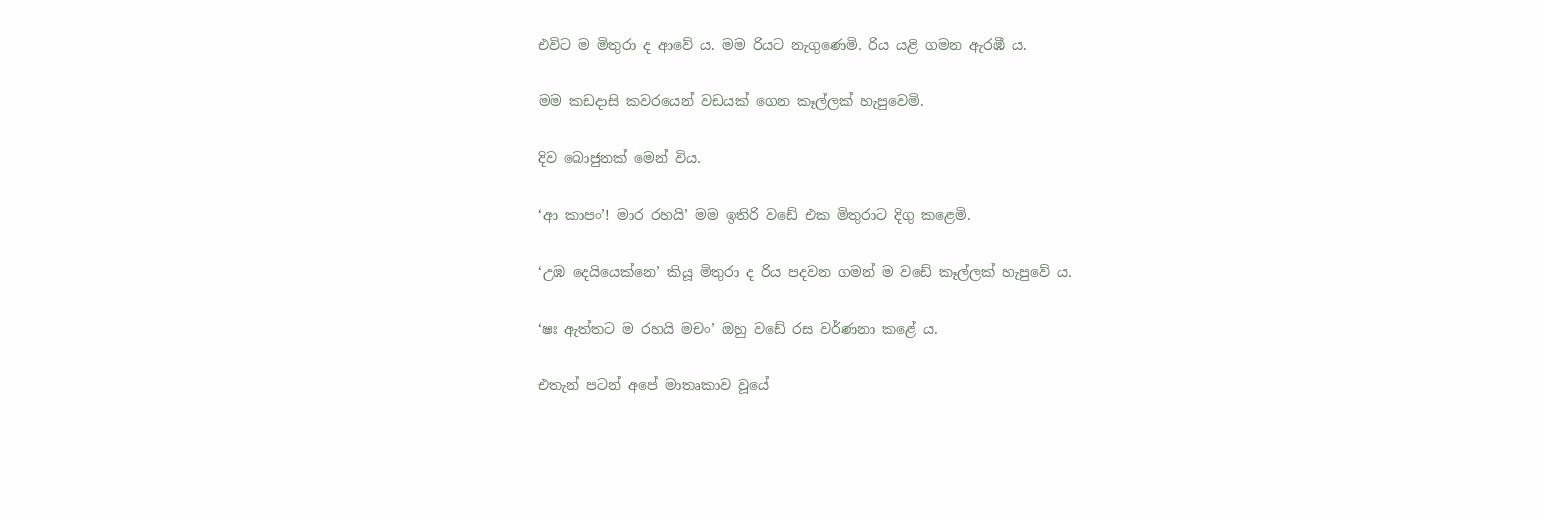එවිට ම මිතුරා ද ආවේ ය. මම රියට නැගුණෙමි. රිය යළි ගමන ඇරඹී ය.

මම කඩදාසි කවරයෙන් වඩයක් ගෙන කෑල්ලක් හැපුවෙමි.

දිව බොජුනක් මෙන් විය.

‘ආ කාපං’! මාර රහයි’ මම ඉතිරි වඩේ එක මිතුරාට දිගු කළෙමි.

‘උඹ දෙයියෙක්නෙ’ කියූ මිතුරා ද රිය පදවන ගමන් ම වඩේ කෑල්ලක් හැපුවේ ය.

‘ෂඃ ඇත්තට ම රහයි මචං’ ඔහු වඩේ රස වර්ණනා කළේ ය.

එතැන් පටන් අපේ මාතෘකාව වූයේ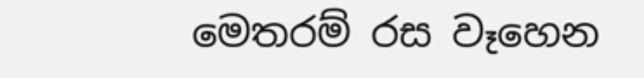මෙතරම් රස වෑහෙන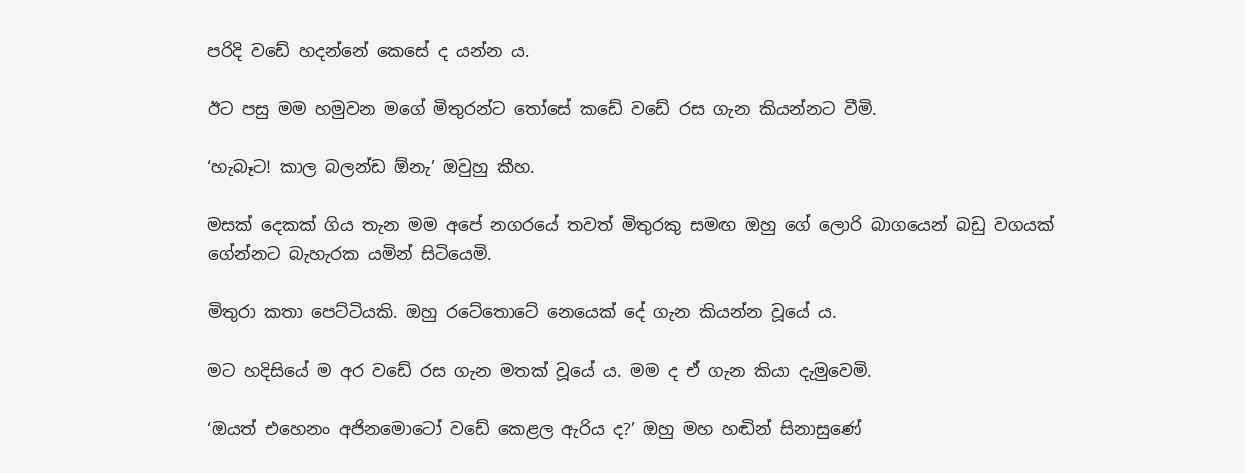පරිදි වඩේ හදන්නේ කෙසේ ද යන්න ය.

ඊට පසු මම හමුවන මගේ මිතුරන්ට තෝසේ කඩේ වඩේ රස ගැන කියන්නට වීමි.

‘හැබෑට! කාල බලන්ඩ ඕනැ’ ඔවුහු කීහ.

මසක් දෙකක් ගිය තැන මම අපේ නගරයේ තවත් මිතුරකු සමඟ ඔහු ගේ ලොරි බාගයෙන් බඩු වගයක් ගේන්නට බැහැරක යමින් සිටියෙමි.

මිතුරා කතා පෙට්ටියකි. ඔහු රටේතොටේ නෙයෙක් දේ ගැන කියන්න වූයේ ය.

මට හදිසියේ ම අර වඩේ රස ගැන මතක් වූයේ ය. මම ද ඒ ගැන කියා දැමුවෙමි.

‘ඔයත් එහෙනං අජිනමොටෝ වඩේ කෙළල ඇරිය ද?’ ඔහු මහ හඬින් සිනාසුණේ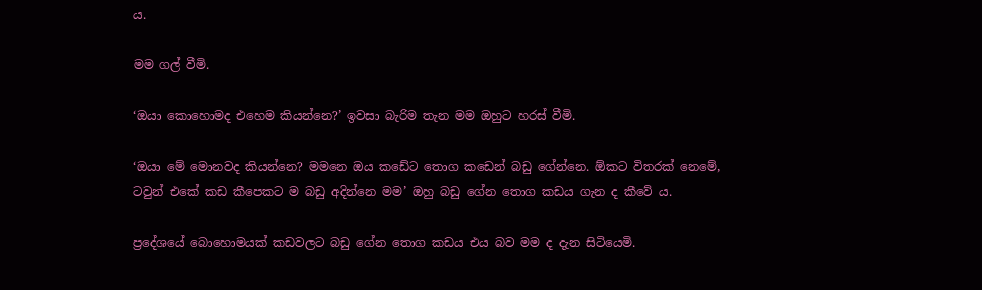ය.

මම ගල් වීමි.

‘ඔයා කොහොමද එහෙම කියන්නෙ?’ ඉවසා බැරිම තැන මම ඔහුට හරස් වීමි.

‘ඔයා මේ මොනවද කියන්නෙ? මමනෙ ඔය කඩේට තොග කඩෙන් බඩු ගේන්නෙ. ඕකට විතරක් නෙමේ, ටවුන් එකේ කඩ කීපෙකට ම බඩු අදින්නෙ මම’ ඔහු බඩු ගේන තොග කඩය ගැන ද කීවේ ය.

ප්‍රදේශයේ බොහොමයක් කඩවලට බඩු ගේන තොග කඩය එය බව මම ද දැන සිටියෙමි.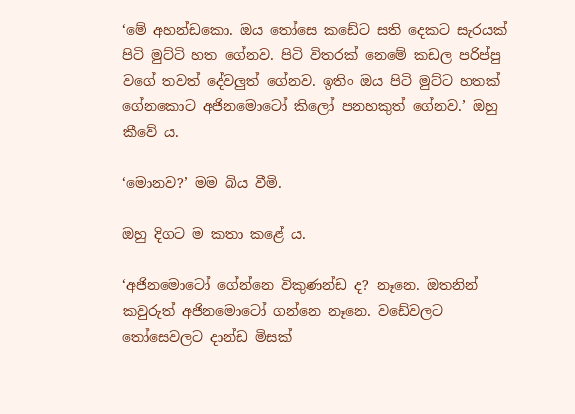‘මේ අහන්ඩකො. ඔය තෝසෙ කඩේට සති දෙකට සැරයක් පිටි මුට්ටි හත ගේනව. පිටි විතරක් නෙමේ කඩල පරිප්පු වගේ තවත් දේවලුත් ගේනව. ඉතිං ඔය පිටි මුට්ට හතක් ගේනකොට අජිනමොටෝ කිලෝ පනහකුත් ගේනව.’ ඔහු කීවේ ය.

‘මොනව?’ මම බිය වීමි.

ඔහු දිගට ම කතා කළේ ය.

‘අජිනමොටෝ ගේන්නෙ විකුණන්ඩ ද? නෑනෙ. ඔතනින් කවුරුත් අජිනමොටෝ ගන්නෙ නෑනෙ. වඩේවලට තෝසෙවලට දාන්ඩ මිසක්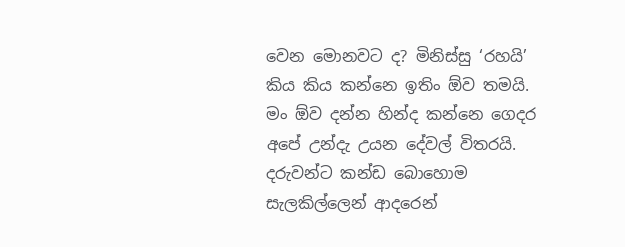වෙන මොනවට ද? මිනිස්සු ‘රහයි’ කිය කිය කන්නෙ ඉතිං ඕව තමයි. මං ඕව දන්න හින්ද කන්නෙ ගෙදර අපේ උන්දැ උයන දේවල් විතරයි. දරුවන්ට කන්ඩ බොහොම සැලකිල්ලෙන් ආදරෙන්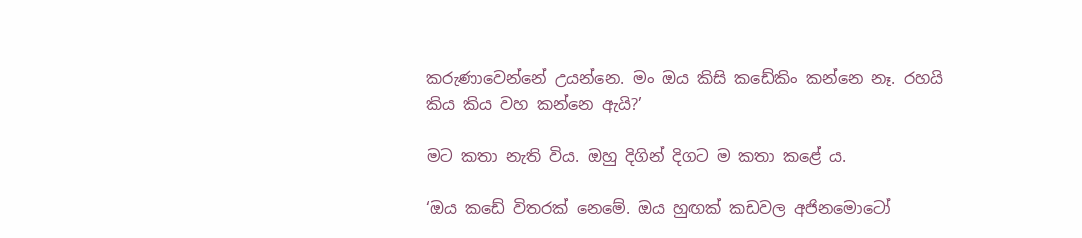කරුණාවෙන්නේ උයන්නෙ. මං ඔය කිසි කඩේකිං කන්නෙ නෑ. රහයි කිය කිය වහ කන්නෙ ඇයි?’

මට කතා නැති විය. ඔහු දිගින් දිගට ම කතා කළේ ය.

‘ඔය කඩේ විතරක් නෙමේ. ඔය හුඟක් කඩවල අජිනමොටෝ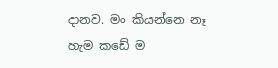දානව. මං කියන්නෙ නෑ හැම ‍කඩේ ම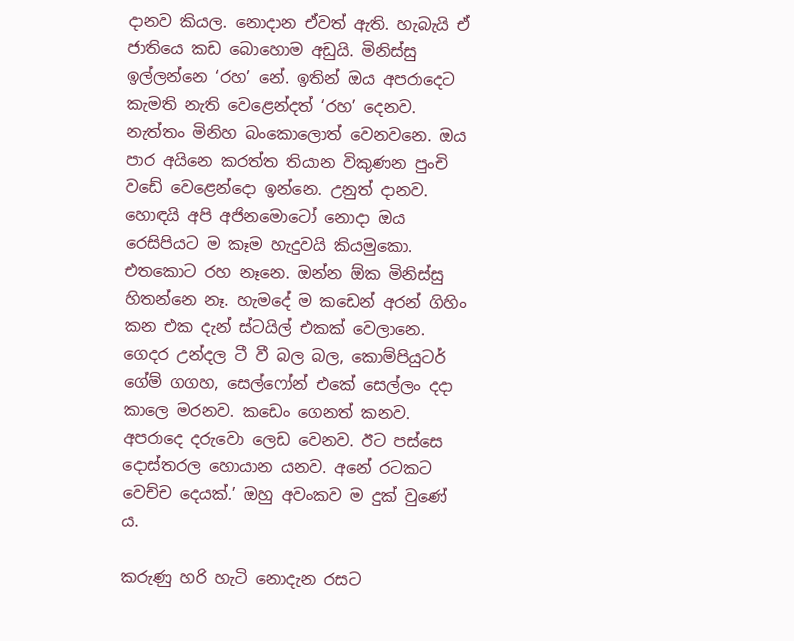දානව කියල. නොදාන ඒවත් ඇති. හැබැයි ඒ ජාතියෙ කඩ බොහොම අඩුයි. මිනිස්සු ඉල්ලන්නෙ ‘රහ’ නේ. ඉතින් ඔය අපරාදෙට කැමති නැති ‍වෙ‍ළෙන්දත් ‘රහ’ දෙනව. නැත්තං මිනිහ බංකොලොත් වෙනවනෙ. ඔය පාර අයිනෙ කරත්ත තියාන විකුණන පුංචි වඩේ වෙළෙන්දො ඉන්නෙ. උනුත් දානව. හොඳයි අපි අජිනමොටෝ නොදා ඔය රෙසිපියට ම කෑම හැදුවයි කියමුකො. එත‍කොට රහ නෑනෙ. ඔන්න ඕක මිනිස්සු හිතන්නෙ නෑ. හැමදේ ම කඩෙන් අරන් ගිහිං කන එක දැන් ස්ටයිල් එකක් වෙලානෙ. ගෙදර උන්දල ටී වී බල බල, කොම්පියුටර් ගේම් ගගහ, සෙල්ෆෝන් එකේ සෙල්ලං දදා කාලෙ මරනව. කඩෙං ගෙනත් කනව. අපරාදෙ දරුවො ලෙඩ වෙනව. ඊට පස්සෙ දොස්තරල හොයාන යනව. අනේ රටකට වෙච්ච දෙයක්.’ ඔහු අවංකව ම දුක් වුණේ ය.

කරුණු හරි හැටි නොදැන රසට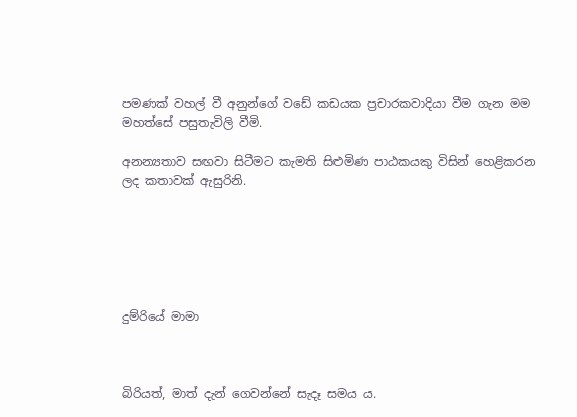පමණක් වහල් වී අනුන්ගේ වඩේ කඩයක ප්‍රචාරකවාදියා වීම ගැන මම මහත්සේ පසුතැවිලි වීමි.

අනන්‍යතාව සඟවා සිටීමට කැමති සිළුමිණ පාඨකයකු විසින් හෙළිකරන ලද කතාවක් ඇසුරිනි.






දුම්රියේ මාමා



බිරියත්, මාත් දැන් ගෙවන්නේ සැදෑ සමය ය.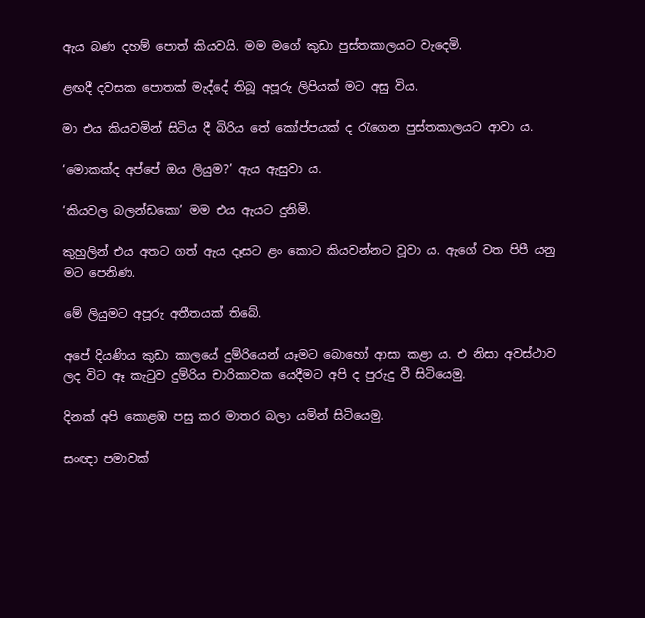ඇය බණ දහම් පොත් කියවයි. මම මගේ කුඩා පුස්තකාලයට වැදෙමි.

ළඟදී දවසක පොතක් මැද්දේ තිබූ අපූරු ලිපියක් මට අසු විය.

මා එය කියවමින් සිටිය දී බිරිය ‍තේ කෝප්පයක් ද රැගෙන පුස්තකාලයට ආවා ය.

‘මොකක්ද අප්පේ ඔය ලියුම?’ ඇය ඇසුවා ය.

‘කියවල බලන්ඩකො’ මම එය ඇයට දුනිමි.

කුහුලින් එය අතට ගත් ඇය දෑසට ළං කොට කියවන්නට වූවා ය. ඇගේ වත පිපී යනු මට පෙනිණ.

මේ ලියුමට අපූරු අතීතයක් තිබේ.

අපේ දියණිය කුඩා කාලයේ දුම්රියෙන් යෑමට බොහෝ ආසා කළා ය. එ නිසා අවස්ථාව ලද විට ඈ කැටුව දුම්රිය චාරිකාවක යෙදීමට අපි ද පුරුදු වී සිටියෙමු.

දිනක් අපි කොළඹ පසු කර මාතර බලා යමින් සිටියෙමු.

සංඥා පමාවක්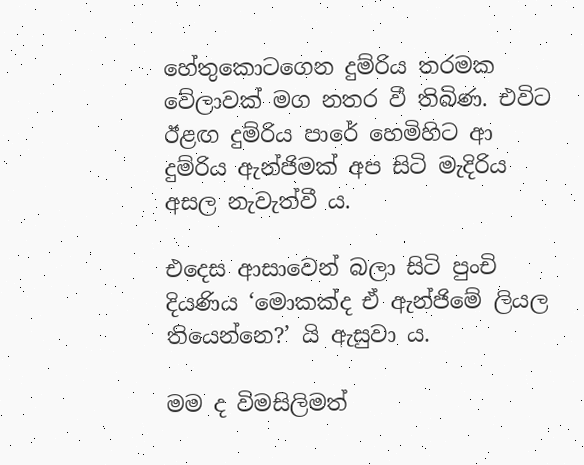හේතුකොටගෙන දුම්රිය තරමක වේලාවක් මග නතර වී තිබිණ. එවිට ඊළඟ දුම්රිය පාරේ හෙමිහිට ආ දුම්රිය ඇන්ජිමක් අප සිටි මැදිරිය අසල නැවැත්වී ය.

එදෙස ආසාවෙන් බලා සිටි පුංචි දියණිය ‘මොකක්ද ඒ ඇන්ජිමේ ලියල තියෙන්නෙ?’ යි ඇසුවා ය.

මම ද විමසිලිමත්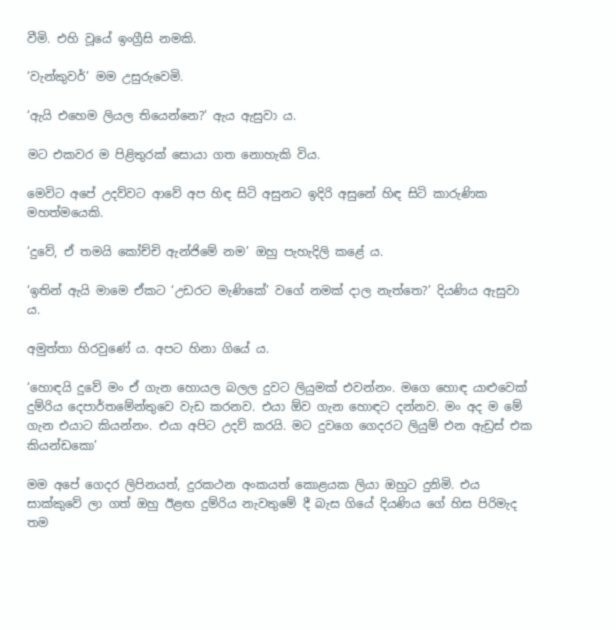වීමි. එහි වූයේ ඉංග්‍රීසි නමකි.

‘වැන්කුවර්’ මම උසුරුවෙමි.

‘ඇයි එහෙම ලියල තියෙන්නෙ?’ ඇය ඇසුවා ය.

මට එකවර ම පිළිතුරක් සොයා ගත නොහැකි විය.

මෙවිට අපේ උදව්වට ආවේ අප හිඳ සිටි අසුනට ඉදිරි අසුනේ හිඳ සිටි කාරුණික මහත්මයෙකි.

‘දුවේ, ඒ තමයි කෝච්චි ඇන්ජිමේ නම’ ඔහු පැහැදිලි කළේ ය.

‘ඉතින් ඇයි මාමෙ ඒකට ‘උඩරට මැණිකේ’ වගේ නමක් දාල නැත්තෙ?’ දියණිය ඇසුවා ය.

අමුත්තා හිරවුණේ ය. අපට හිනා ගියේ ය.

‘හොඳයි දුවේ මං ඒ ගැන හොයල බලල දුවට ලියුමක් එවන්නං. මගෙ හොඳ යාළුවෙක් දුම්රිය දෙපාර්තමේන්තුවෙ වැඩ කරනව. එයා ඕව ගැන හොඳට දන්නව. මං අද ම මේ ගැන එයාට කියන්නං. එයා අපිට උදව් කරයි. මට දුවගෙ ගෙදරට ලියුම් එන ඇඩ්‍රස් එක කියන්ඩකො’

මම අපේ ගෙදර ලිපිනයත්, දුරකථන අංකයත් කොළයක ලියා ඔහුට දුනිමි. එය සාක්කුවේ ලා ගත් ඔහු ඊළඟ දුම්රිය නැවතුමේ දී බැස ගියේ දියණිය ගේ හිස පිරිමැද තම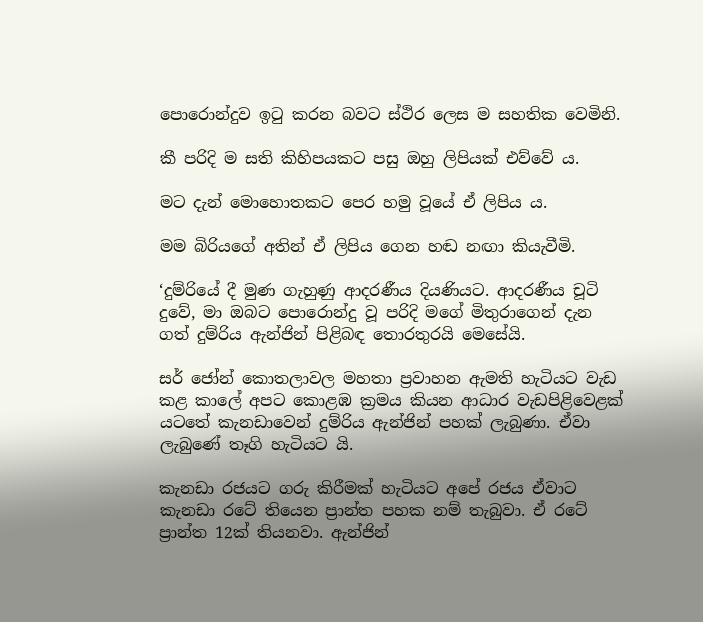පොරොන්දුව ඉටු කරන බවට ස්ථිර ලෙස ම සහතික වෙමිනි.

කී පරිදි ම සති කිහිපයකට පසු ඔහු ලිපියක් එව්වේ ය.

මට දැන් මොහොතකට පෙර හමු වූයේ ඒ ලිපිය ය.

මම බිරියගේ අතින් ඒ ලිපිය ගෙන හඬ නඟා කියැවීමි.

‘දුම්රියේ දී මුණ ගැහුණු ආදරණීය දියණියට. ආදරණීය චූටි දුවේ, මා ඔබට පොරොන්දු වූ පරිදි මගේ මිතුරාගෙන් දැන ගත් දුම්රිය ඇන්ජින් පිළිබඳ තොරතුරයි මෙසේයි.

සර් ජෝන් කොතලාවල මහතා ප්‍රවාහන ඇමති හැටියට වැඩ කළ කාලේ අපට කොළඹ ක්‍රමය කියන ආධාර වැඩපිළිවෙළක් යටතේ කැනඩාවෙන් දුම්රිය ඇන්ජින් පහක් ලැබුණා. ඒවා ලැබුණේ තෑගි හැටියට යි.

කැනඩා රජයට ගරු කිරීමක් හැටියට අපේ රජය ඒවාට කැනඩා රටේ තියෙන ප්‍රාන්ත පහක නම් තැබුවා. ඒ රටේ ප්‍රාන්ත 12ක් තියනවා. ඇන්ජින්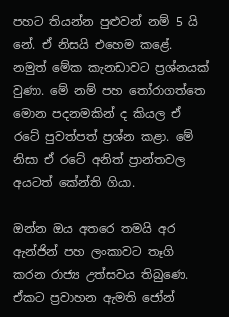පහට තියන්න පුළුවන් නම් 5 යි නේ. ඒ නිසයි එහෙම කළේ. නමුත් මේක කැනඩාවට ප්‍රශ්නයක් වුණා. මේ නම් පහ තෝරාගත්තෙ මොන පදනමකින් ද කියල ඒ රටේ පුවත්පත් ප්‍රශ්න කළා. මේ නිසා ඒ රටේ අනිත් ප්‍රාන්තවල අයටත් කේන්ති ගියා.

ඔන්න ඔය අතරෙ තමයි අර ඇන්ජින් පහ ලංකාවට තෑගි කරන රාජ්‍ය උත්සවය තිබුණෙ. ඒකට ප්‍රවාහන ඇමති ජෝන්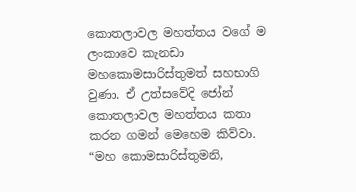කොතලාවල මහත්තය වගේ ම ලංකාවෙ කැනඩා මහකොමසාරිස්තුමත් සහභාගි වුණා. ඒ උත්සවේදි ජෝන් කොතලාවල මහත්තය කතා කරන ගමන් මෙහෙම කිව්වා. “මහ කොමසාරිස්තුමනි,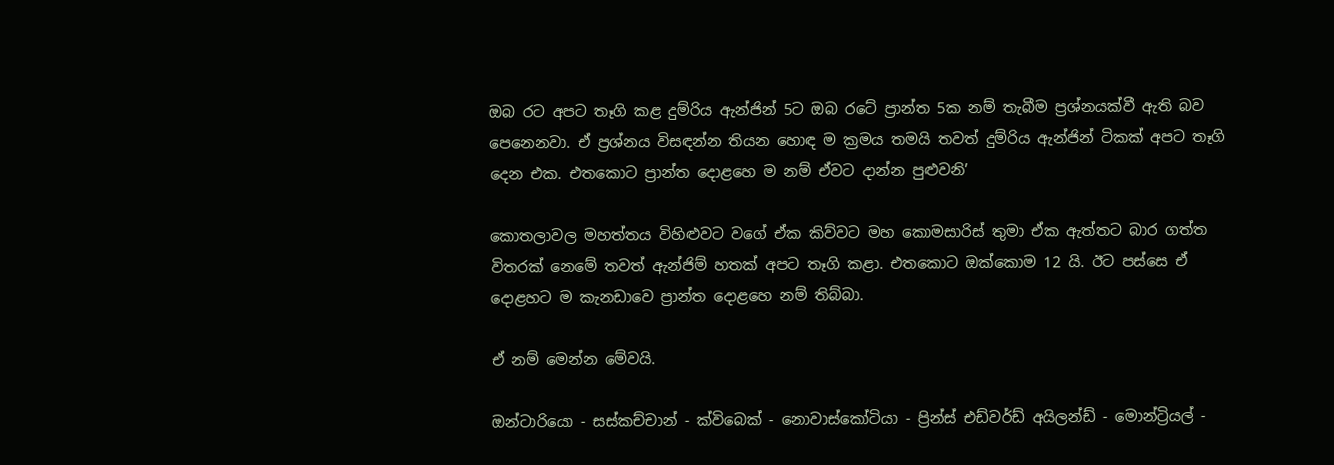ඔබ රට අපට තෑගි කළ දුම්රිය ඇන්ජින් 5ට ඔබ රටේ ප්‍රාන්ත 5ක නම් තැබීම ප්‍රශ්නයක්වී ඇති බව පෙනෙනවා. ඒ ප්‍රශ්නය විසඳන්න තියන හොඳ ම ක්‍රමය තමයි තවත් දුම්රිය ඇන්ජින් ටිකක් අපට තෑගි දෙන එක. එත‍කොට ප්‍රාන්ත දොළහෙ ම නම් ඒවට දාන්න පුළුවනි’

කොතලාවල මහත්තය විහිළුවට වගේ ඒක කිව්වට මහ කොමසාරිස් තුමා ඒක ඇත්තට බාර ගත්ත විතරක් නෙමේ තවත් ඇන්ජිම් හතක් අපට තෑගි කළා. එත‍කොට ඔක්කොම 12 යි. ඊට පස්සෙ ඒ දොළහට ම කැනඩාවෙ ප්‍රාන්ත දොළහෙ නම් තිබ්බා.

ඒ නම් මෙන්න මේවයි.

ඔන්ටාරියො - සස්කච්චාන් - ක්විබෙක් - නොවාස්කෝටියා - ප්‍රින්ස් එඩ්වර්ඩ් අයිලන්ඩ් - මොන්ට්‍රියල් -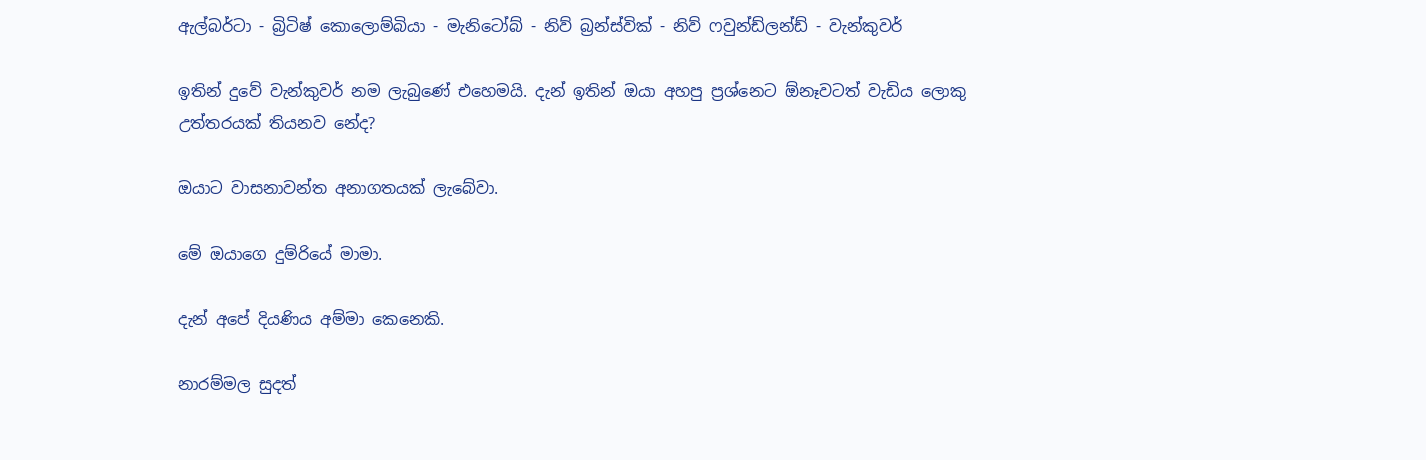ඇල්බර්ටා - බ්‍රිටිෂ් කොලොම්බියා - මැනි‍ටෝබ් - නිව් බ්‍රන්ස්වික් - නිව් ෆවුන්ඩ්ලන්ඩ් - වැන්කුවර්

ඉතින් දුවේ වැන්කුවර් නම ලැබුණේ එහෙමයි. දැන් ඉතින් ඔයා අහපු ප්‍රශ්නෙට ඕනෑවටත් වැඩිය ලොකු උත්තරයක් තියනව නේද?

ඔයාට වාසනාවන්ත අනාගතයක් ලැබේවා.

මේ ඔයාගෙ දුම්රියේ මාමා.

දැන් අපේ දියණිය අම්මා කෙනෙකි.

නාරම්මල සුදත්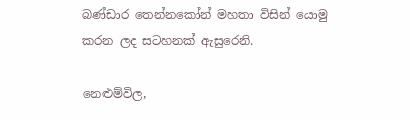බණ්ඩාර තෙන්නකෝන් මහතා විසින් යොමු කරන ලද සටහනක් ඇසුරෙනි.

නෙළුම්විල,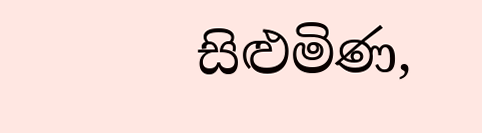සිළුමිණ,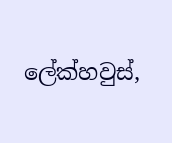ලේක්හවුස්,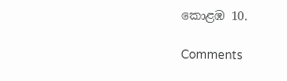කොළඹ 10.

Comments